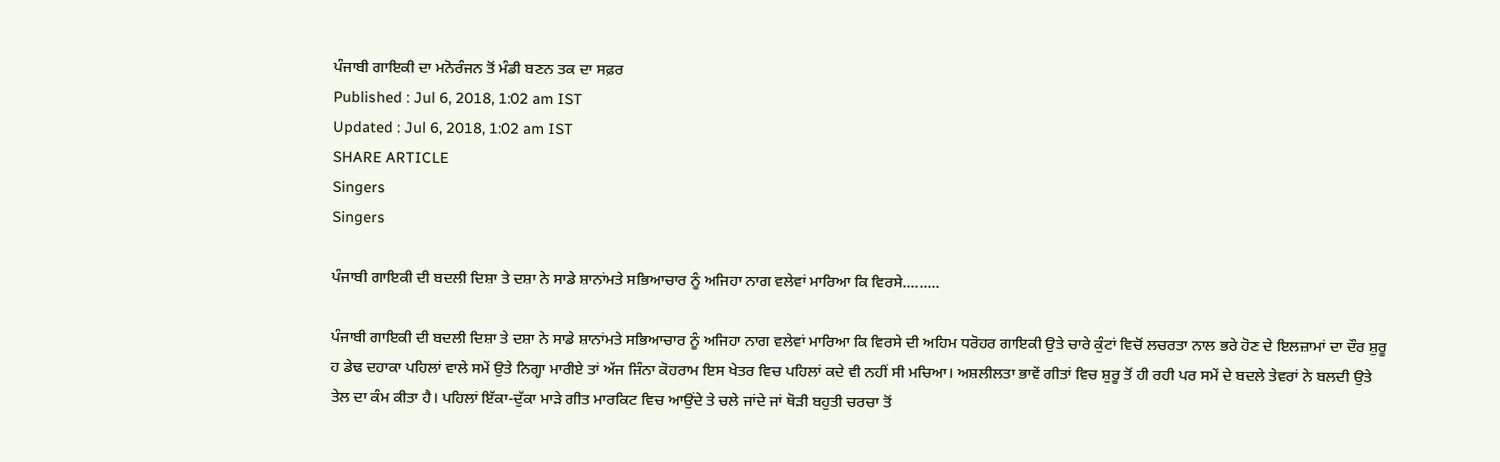ਪੰਜਾਬੀ ਗਾਇਕੀ ਦਾ ਮਨੋਰੰਜਨ ਤੋਂ ਮੰਡੀ ਬਣਨ ਤਕ ਦਾ ਸਫ਼ਰ
Published : Jul 6, 2018, 1:02 am IST
Updated : Jul 6, 2018, 1:02 am IST
SHARE ARTICLE
Singers
Singers

ਪੰਜਾਬੀ ਗਾਇਕੀ ਦੀ ਬਦਲੀ ਦਿਸ਼ਾ ਤੇ ਦਸ਼ਾ ਨੇ ਸਾਡੇ ਸ਼ਾਨਾਂਮਤੇ ਸਭਿਆਚਾਰ ਨੂੰ ਅਜਿਹਾ ਨਾਗ ਵਲੇਵਾਂ ਮਾਰਿਆ ਕਿ ਵਿਰਸੇ.........

ਪੰਜਾਬੀ ਗਾਇਕੀ ਦੀ ਬਦਲੀ ਦਿਸ਼ਾ ਤੇ ਦਸ਼ਾ ਨੇ ਸਾਡੇ ਸ਼ਾਨਾਂਮਤੇ ਸਭਿਆਚਾਰ ਨੂੰ ਅਜਿਹਾ ਨਾਗ ਵਲੇਵਾਂ ਮਾਰਿਆ ਕਿ ਵਿਰਸੇ ਦੀ ਅਹਿਮ ਧਰੋਹਰ ਗਾਇਕੀ ਉਤੇ ਚਾਰੇ ਕੁੰਟਾਂ ਵਿਚੋਂ ਲਚਰਤਾ ਨਾਲ ਭਰੇ ਹੋਣ ਦੇ ਇਲਜ਼ਾਮਾਂ ਦਾ ਦੌਰ ਸ਼ੁਰੂ ਹ ਡੇਢ ਦਹਾਕਾ ਪਹਿਲਾਂ ਵਾਲੇ ਸਮੇਂ ਉਤੇ ਨਿਗ੍ਹਾ ਮਾਰੀਏ ਤਾਂ ਅੱਜ ਜਿੰਨਾ ਕੋਹਰਾਮ ਇਸ ਖੇਤਰ ਵਿਚ ਪਹਿਲਾਂ ਕਦੇ ਵੀ ਨਹੀਂ ਸੀ ਮਚਿਆ। ਅਸ਼ਲੀਲਤਾ ਭਾਵੇਂ ਗੀਤਾਂ ਵਿਚ ਸ਼ੁਰੂ ਤੋਂ ਹੀ ਰਹੀ ਪਰ ਸਮੇਂ ਦੇ ਬਦਲੇ ਤੇਵਰਾਂ ਨੇ ਬਲਦੀ ਉਤੇ ਤੇਲ ਦਾ ਕੰਮ ਕੀਤਾ ਹੈ। ਪਹਿਲਾਂ ਇੱਕਾ-ਦੁੱਕਾ ਮਾੜੇ ਗੀਤ ਮਾਰਕਿਟ ਵਿਚ ਆਉਂਦੇ ਤੇ ਚਲੇ ਜਾਂਦੇ ਜਾਂ ਥੋੜੀ ਬਹੁਤੀ ਚਰਚਾ ਤੋਂ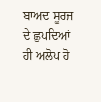ਬਾਅਦ ਸੂਰਜ ਦੇ ਛੁਪਦਿਆਂ ਹੀ ਅਲੋਪ ਹੋ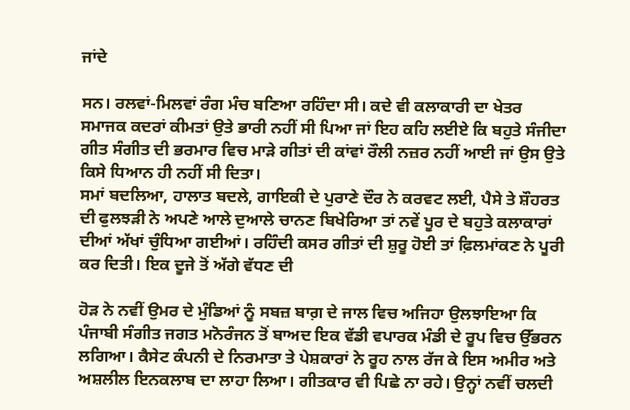ਜਾਂਦੇ

ਸਨ। ਰਲਵਾਂ-ਮਿਲਵਾਂ ਰੰਗ ਮੰਚ ਬਣਿਆ ਰਹਿੰਦਾ ਸੀ। ਕਦੇ ਵੀ ਕਲਾਕਾਰੀ ਦਾ ਖੇਤਰ ਸਮਾਜਕ ਕਦਰਾਂ ਕੀਮਤਾਂ ਉਤੇ ਭਾਰੀ ਨਹੀਂ ਸੀ ਪਿਆ ਜਾਂ ਇਹ ਕਹਿ ਲਈਏ ਕਿ ਬਹੁਤੇ ਸੰਜੀਦਾ ਗੀਤ ਸੰਗੀਤ ਦੀ ਭਰਮਾਰ ਵਿਚ ਮਾੜੇ ਗੀਤਾਂ ਦੀ ਕਾਂਵਾਂ ਰੌਲੀ ਨਜ਼ਰ ਨਹੀਂ ਆਈ ਜਾਂ ਉਸ ਉਤੇ ਕਿਸੇ ਧਿਆਨ ਹੀ ਨਹੀਂ ਸੀ ਦਿਤਾ।
ਸਮਾਂ ਬਦਲਿਆ, ਹਾਲਾਤ ਬਦਲੇ, ਗਾਇਕੀ ਦੇ ਪੁਰਾਣੇ ਦੌਰ ਨੇ ਕਰਵਟ ਲਈ, ਪੈਸੇ ਤੇ ਸ਼ੌਹਰਤ ਦੀ ਫੁਲਝੜੀ ਨੇ ਅਪਣੇ ਆਲੇ ਦੁਆਲੇ ਚਾਨਣ ਬਿਖੇਰਿਆ ਤਾਂ ਨਵੇਂ ਪੂਰ ਦੇ ਬਹੁਤੇ ਕਲਾਕਾਰਾਂ ਦੀਆਂ ਅੱਖਾਂ ਚੁੰਧਿਆ ਗਈਆਂ। ਰਹਿੰਦੀ ਕਸਰ ਗੀਤਾਂ ਦੀ ਸ਼ੁਰੂ ਹੋਈ ਤਾਂ ਫ਼ਿਲਮਾਂਕਣ ਨੇ ਪੂਰੀ ਕਰ ਦਿਤੀ। ਇਕ ਦੂਜੇ ਤੋਂ ਅੱਗੇ ਵੱਧਣ ਦੀ

ਹੋੜ ਨੇ ਨਵੀਂ ਉਮਰ ਦੇ ਮੁੰਡਿਆਂ ਨੂੰ ਸਬਜ਼ ਬਾਗ਼ ਦੇ ਜਾਲ ਵਿਚ ਅਜਿਹਾ ਉਲਝਾਇਆ ਕਿ ਪੰਜਾਬੀ ਸੰਗੀਤ ਜਗਤ ਮਨੋਰੰਜਨ ਤੋਂ ਬਾਅਦ ਇਕ ਵੱਡੀ ਵਪਾਰਕ ਮੰਡੀ ਦੇ ਰੂਪ ਵਿਚ ਉੱਭਰਨ ਲਗਿਆ। ਕੈਸੇਟ ਕੰਪਨੀ ਦੇ ਨਿਰਮਾਤਾ ਤੇ ਪੇਸ਼ਕਾਰਾਂ ਨੇ ਰੂਹ ਨਾਲ ਰੱਜ ਕੇ ਇਸ ਅਮੀਰ ਅਤੇ ਅਸ਼ਲੀਲ ਇਨਕਲਾਬ ਦਾ ਲਾਹਾ ਲਿਆ। ਗੀਤਕਾਰ ਵੀ ਪਿਛੇ ਨਾ ਰਹੇ। ਉਨ੍ਹਾਂ ਨਵੀਂ ਚਲਦੀ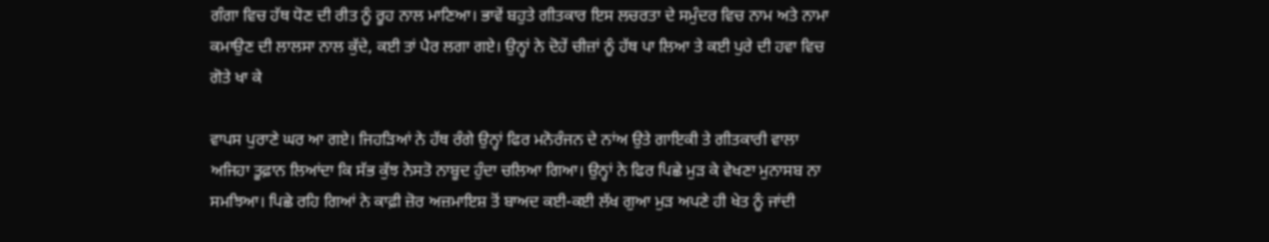ਗੰਗਾ ਵਿਚ ਹੱਥ ਧੋਣ ਦੀ ਰੀਤ ਨੂੰ ਰੂਹ ਨਾਲ ਮਾਣਿਆ। ਭਾਵੇਂ ਬਹੁਤੇ ਗੀਤਕਾਰ ਇਸ ਲਚਰਤਾ ਦੇ ਸਮੁੰਦਰ ਵਿਚ ਨਾਮ ਅਤੇ ਨਾਮਾ ਕਮਾਉਣ ਦੀ ਲਾਲਸਾ ਨਾਲ ਕੁੱਦੇ, ਕਈ ਤਾਂ ਪੈਰ ਲਗਾ ਗਏ। ਉਨ੍ਹਾਂ ਨੇ ਦੋਹੇਂ ਚੀਜ਼ਾਂ ਨੂੰ ਹੱਥ ਪਾ ਲਿਆ ਤੇ ਕਈ ਪੁਰੇ ਦੀ ਹਵਾ ਵਿਚ ਗੋਤੇ ਖਾ ਕੇ

ਵਾਪਸ ਪੁਰਾਣੇ ਘਰ ਆ ਗਏ। ਜਿਹੜਿਆਂ ਨੇ ਹੱਥ ਰੰਗੇ ਉਨ੍ਹਾਂ ਫਿਰ ਮਨੋਰੰਜਨ ਦੇ ਨਾਂਅ ਉਤੇ ਗਾਇਕੀ ਤੇ ਗੀਤਕਾਰੀ ਵਾਲਾ ਅਜਿਹਾ ਤੂਫ਼ਾਨ ਲਿਆਂਦਾ ਕਿ ਸੱਭ ਕੁੱਝ ਨੇਸਤੋ ਨਾਬੂਦ ਹੁੰਦਾ ਚਲਿਆ ਗਿਆ। ਉਨ੍ਹਾਂ ਨੇ ਫਿਰ ਪਿਛੇ ਮੁੜ ਕੇ ਵੇਖਣਾ ਮੁਨਾਸਬ ਨਾ ਸਮਝਿਆ। ਪਿਛੇ ਰਹਿ ਗਿਆਂ ਨੇ ਕਾਫ਼ੀ ਜ਼ੋਰ ਅਜ਼ਮਾਇਸ਼ ਤੋਂ ਬਾਅਦ ਕਈ-ਕਈ ਲੱਖ ਗੁਆ ਮੁੜ ਅਪਣੇ ਹੀ ਖੇਤ ਨੂੰ ਜਾਂਦੀ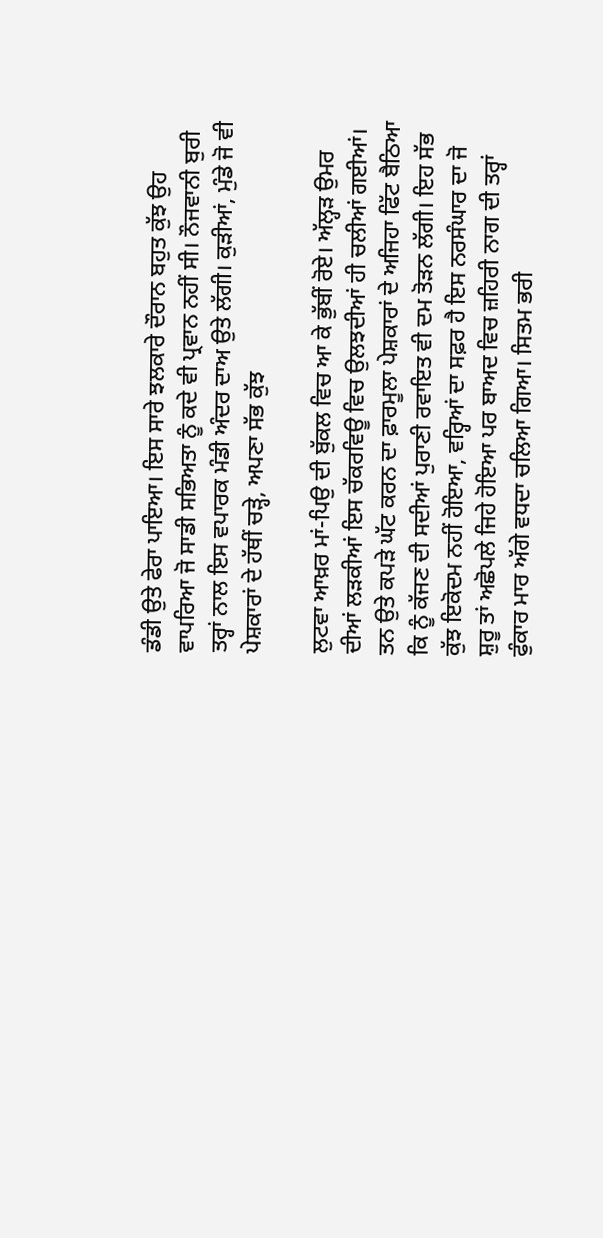ਡੰਡੀ ਉਤੇ ਫੇਰਾ ਪਾਇਆ। ਇਸ ਸਾਰੇ ਝਲਕਾਰੇ ਦੌਰਾਨ ਬਹੁਤ ਕੁੱਝ ਉਹ ਵਾਪਰਿਆ ਜੋ ਸਾਡੀ ਸਭਿਅਤਾ ਨੂੰ ਕਦੇ ਵੀ ਪ੍ਰਵਾਨ ਨਹੀਂ ਸੀ। ਨੌਜਵਾਨੀ ਬੁਰੀ ਤਰ੍ਹਾਂ ਨਾਲ ਇਸ ਵਪਾਰਕ ਮੰਡੀ ਅੰਦਰ ਦਾਅ ਉਤੇ ਲੱਗੀ। ਕੁੜੀਆਂ, ਮੁੰਡੇ ਜੋ ਵੀ ਪੇਸ਼ਕਾਰਾਂ ਦੇ ਹੱਥੀਂ ਚੜ੍ਹੇ, ਅਪਣਾ ਸੱਭ ਕੁੱਝ

ਲੁਟਵਾ ਆਖ਼ਰ ਮਾਂ-ਪਿਉ ਦੀ ਬੁੱਕਲ ਵਿਚ ਆ ਕੇ ਭੁੱਬੀਂ ਰੋਏ। ਅੱਲ੍ਹੜ ਉਮਰ ਦੀਆਂ ਲੜਕੀਆਂ ਇਸ ਚੱਕਰਵਿਊ ਵਿਚ ਉਲਝਦੀਆਂ ਹੀ ਚਲੀਆਂ ਗਈਆਂ। ਤਨ ਉਤੇ ਕਪੜੇ ਘੱਟ ਕਰਨ ਦਾ ਫ਼ਾਰਮੂਲਾ ਪੇਸ਼ਕਾਰਾਂ ਦੇ ਅਜਿਹਾ ਫਿੱਟ ਬੈਠਿਆ ਕਿ ਨੂੰ ਕੱਜਣ ਦੀ ਸਦੀਆਂ ਪੁਰਾਣੀ ਰਵਾਇਤ ਵੀ ਦਮ ਤੋੜਨ ਲੱਗੀ। ਇਹ ਸੱਭ ਕੁੱਝ ਇਕੋਦਮ ਨਹੀਂ ਹੋਇਆ, ਵਰ੍ਹਿਆਂ ਦਾ ਸਫ਼ਰ ਹੈ ਇਸ ਨਰਸੰਘਾਰ ਦਾ ਜੋ ਸ਼ੁਰੂ ਤਾਂ ਅਛੋਪਲੇ ਜਿਹੇ ਹੋਇਆ ਪਰ ਬਾਅਦ ਵਿਚ ਜ਼ਹਿਰੀ ਨਾਗ ਦੀ ਤਰ੍ਹਾਂ ਫੁੰਕਾਰ ਮਾਰ ਅੱਗੇ ਵਧਦਾ ਚਲਿਆ ਗਿਆ। ਸਿਤਮ ਭਰੀ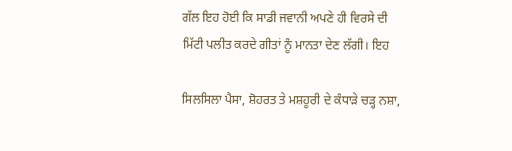ਗੱਲ ਇਹ ਹੋਈ ਕਿ ਸਾਡੀ ਜਵਾਨੀ ਅਪਣੇ ਹੀ ਵਿਰਸੇ ਦੀ ਮਿੱਟੀ ਪਲੀਤ ਕਰਦੇ ਗੀਤਾਂ ਨੂੰ ਮਾਨਤਾ ਦੇਣ ਲੱਗੀ। ਇਹ

ਸਿਲਸਿਲਾ ਪੈਸਾ, ਸ਼ੋਹਰਤ ਤੇ ਮਸ਼ਹੂਰੀ ਦੇ ਕੰਧਾੜੇ ਚੜ੍ਹ ਨਸ਼ਾ,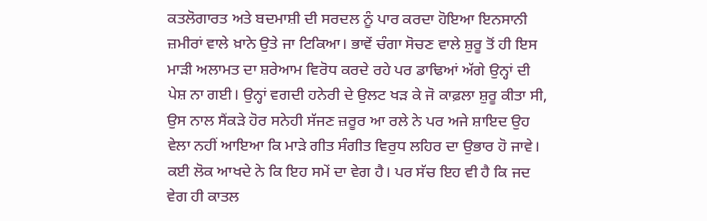ਕਤਲੋਗਾਰਤ ਅਤੇ ਬਦਮਾਸ਼ੀ ਦੀ ਸਰਦਲ ਨੂੰ ਪਾਰ ਕਰਦਾ ਹੋਇਆ ਇਨਸਾਨੀ ਜ਼ਮੀਰਾਂ ਵਾਲੇ ਖ਼ਾਨੇ ਉਤੇ ਜਾ ਟਿਕਿਆ। ਭਾਵੇਂ ਚੰਗਾ ਸੋਚਣ ਵਾਲੇ ਸ਼ੁਰੂ ਤੋਂ ਹੀ ਇਸ ਮਾੜੀ ਅਲਾਮਤ ਦਾ ਸ਼ਰੇਆਮ ਵਿਰੋਧ ਕਰਦੇ ਰਹੇ ਪਰ ਡਾਢਿਆਂ ਅੱਗੇ ਉਨ੍ਹਾਂ ਦੀ ਪੇਸ਼ ਨਾ ਗਈ। ਉਨ੍ਹਾਂ ਵਗਦੀ ਹਨੇਰੀ ਦੇ ਉਲਟ ਖੜ ਕੇ ਜੋ ਕਾਫ਼ਲਾ ਸ਼ੁਰੂ ਕੀਤਾ ਸੀ, ਉਸ ਨਾਲ ਸੈਂਕੜੇ ਹੋਰ ਸਨੇਹੀ ਸੱਜਣ ਜ਼ਰੂਰ ਆ ਰਲੇ ਨੇ ਪਰ ਅਜੇ ਸ਼ਾਇਦ ਉਹ ਵੇਲਾ ਨਹੀਂ ਆਇਆ ਕਿ ਮਾੜੇ ਗੀਤ ਸੰਗੀਤ ਵਿਰੁਧ ਲਹਿਰ ਦਾ ਉਭਾਰ ਹੋ ਜਾਵੇ। ਕਈ ਲੋਕ ਆਖਦੇ ਨੇ ਕਿ ਇਹ ਸਮੇਂ ਦਾ ਵੇਗ ਹੈ। ਪਰ ਸੱਚ ਇਹ ਵੀ ਹੈ ਕਿ ਜਦ ਵੇਗ ਹੀ ਕਾਤਲ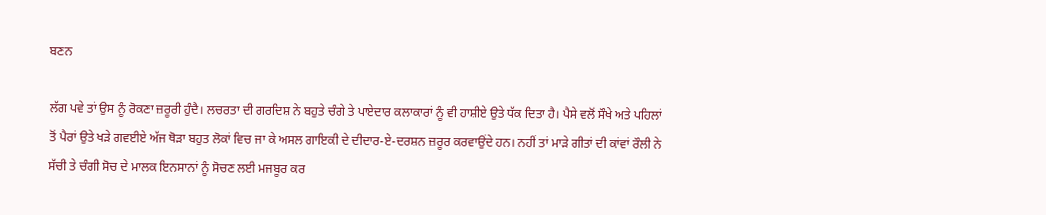ਬਣਨ

ਲੱਗ ਪਵੇ ਤਾਂ ਉਸ ਨੂੰ ਰੋਕਣਾ ਜ਼ਰੂਰੀ ਹੁੰਦੈ। ਲਚਰਤਾ ਦੀ ਗਰਦਿਸ਼ ਨੇ ਬਹੁਤੇ ਚੰਗੇ ਤੇ ਪਾਏਦਾਰ ਕਲਾਕਾਰਾਂ ਨੂੰ ਵੀ ਹਾਸ਼ੀਏ ਉਤੇ ਧੱਕ ਦਿਤਾ ਹੈ। ਪੈਸੇ ਵਲੋਂ ਸੌਖੇ ਅਤੇ ਪਹਿਲਾਂ ਤੋਂ ਪੈਰਾਂ ਉਤੇ ਖੜੇ ਗਵਈਏ ਅੱਜ ਥੋੜਾ ਬਹੁਤ ਲੋਕਾਂ ਵਿਚ ਜਾ ਕੇ ਅਸਲ ਗਾਇਕੀ ਦੇ ਦੀਦਾਰ-ਏ-ਦਰਸ਼ਨ ਜ਼ਰੂਰ ਕਰਵਾਉਂਦੇ ਹਨ। ਨਹੀਂ ਤਾਂ ਮਾੜੇ ਗੀਤਾਂ ਦੀ ਕਾਂਵਾਂ ਰੌਲੀ ਨੇ ਸੱਚੀ ਤੇ ਚੰਗੀ ਸੋਚ ਦੇ ਮਾਲਕ ਇਨਸਾਨਾਂ ਨੂੰ ਸੋਚਣ ਲਈ ਮਜਬੂਰ ਕਰ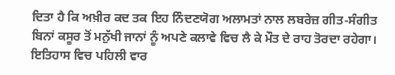ਦਿਤਾ ਹੈ ਕਿ ਅਖ਼ੀਰ ਕਦ ਤਕ ਇਹ ਨਿੰਦਣਯੋਗ ਅਲਾਮਤਾਂ ਨਾਲ ਲਬਰੇਜ਼ ਗੀਤ-ਸੰਗੀਤ ਬਿਨਾਂ ਕਸੂਰ ਤੋਂ ਮਨੁੱਖੀ ਜਾਨਾਂ ਨੂੰ ਅਪਣੇ ਕਲਾਵੇ ਵਿਚ ਲੈ ਕੇ ਮੌਤ ਦੇ ਰਾਹ ਤੋਰਦਾ ਰਹੇਗਾ। ਇਤਿਹਾਸ ਵਿਚ ਪਹਿਲੀ ਵਾਰ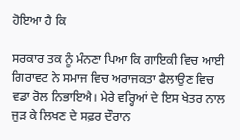ਹੋਇਆ ਹੈ ਕਿ

ਸਰਕਾਰ ਤਕ ਨੂੰ ਮੰਨਣਾ ਪਿਆ ਕਿ ਗਾਇਕੀ ਵਿਚ ਆਈ ਗਿਰਾਵਟ ਨੇ ਸਮਾਜ ਵਿਚ ਅਰਾਜਕਤਾ ਫੈਲਾਉਣ ਵਿਚ ਵਡਾ ਰੋਲ ਨਿਭਾਇਐ। ਮੇਰੇ ਵਰ੍ਹਿਆਂ ਦੇ ਇਸ ਖੇਤਰ ਨਾਲ ਜੁੜ ਕੇ ਲਿਖਣ ਦੇ ਸਫ਼ਰ ਦੌਰਾਨ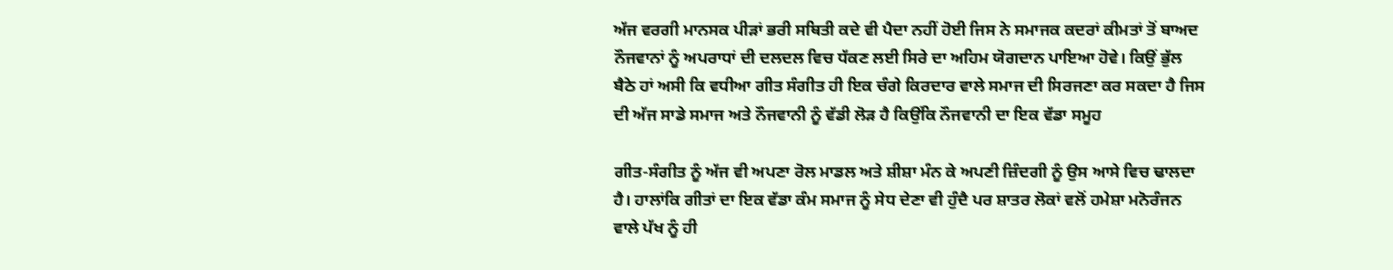ਅੱਜ ਵਰਗੀ ਮਾਨਸਕ ਪੀੜਾਂ ਭਰੀ ਸਥਿਤੀ ਕਦੇ ਵੀ ਪੈਦਾ ਨਹੀਂ ਹੋਈ ਜਿਸ ਨੇ ਸਮਾਜਕ ਕਦਰਾਂ ਕੀਮਤਾਂ ਤੋਂ ਬਾਅਦ ਨੌਜਵਾਨਾਂ ਨੂੰ ਅਪਰਾਧਾਂ ਦੀ ਦਲਦਲ ਵਿਚ ਧੱਕਣ ਲਈ ਸਿਰੇ ਦਾ ਅਹਿਮ ਯੋਗਦਾਨ ਪਾਇਆ ਹੋਵੇ। ਕਿਉਂ ਭੁੱਲ ਬੈਠੇ ਹਾਂ ਅਸੀ ਕਿ ਵਧੀਆ ਗੀਤ ਸੰਗੀਤ ਹੀ ਇਕ ਚੰਗੇ ਕਿਰਦਾਰ ਵਾਲੇ ਸਮਾਜ ਦੀ ਸਿਰਜਣਾ ਕਰ ਸਕਦਾ ਹੈ ਜਿਸ ਦੀ ਅੱਜ ਸਾਡੇ ਸਮਾਜ ਅਤੇ ਨੌਜਵਾਨੀ ਨੂੰ ਵੱਡੀ ਲੋੜ ਹੈ ਕਿਉਂਕਿ ਨੌਜਵਾਨੀ ਦਾ ਇਕ ਵੱਡਾ ਸਮੂਹ

ਗੀਤ-ਸੰਗੀਤ ਨੂੰ ਅੱਜ ਵੀ ਅਪਣਾ ਰੋਲ ਮਾਡਲ ਅਤੇ ਸ਼ੀਸ਼ਾ ਮੰਨ ਕੇ ਅਪਣੀ ਜ਼ਿੰਦਗੀ ਨੂੰ ਉਸ ਆਸੇ ਵਿਚ ਢਾਲਦਾ ਹੈ। ਹਾਲਾਂਕਿ ਗੀਤਾਂ ਦਾ ਇਕ ਵੱਡਾ ਕੰਮ ਸਮਾਜ ਨੂੰ ਸੇਧ ਦੇਣਾ ਵੀ ਹੁੰਦੈ ਪਰ ਸ਼ਾਤਰ ਲੋਕਾਂ ਵਲੋਂ ਹਮੇਸ਼ਾ ਮਨੋਰੰਜਨ ਵਾਲੇ ਪੱਖ ਨੂੰ ਹੀ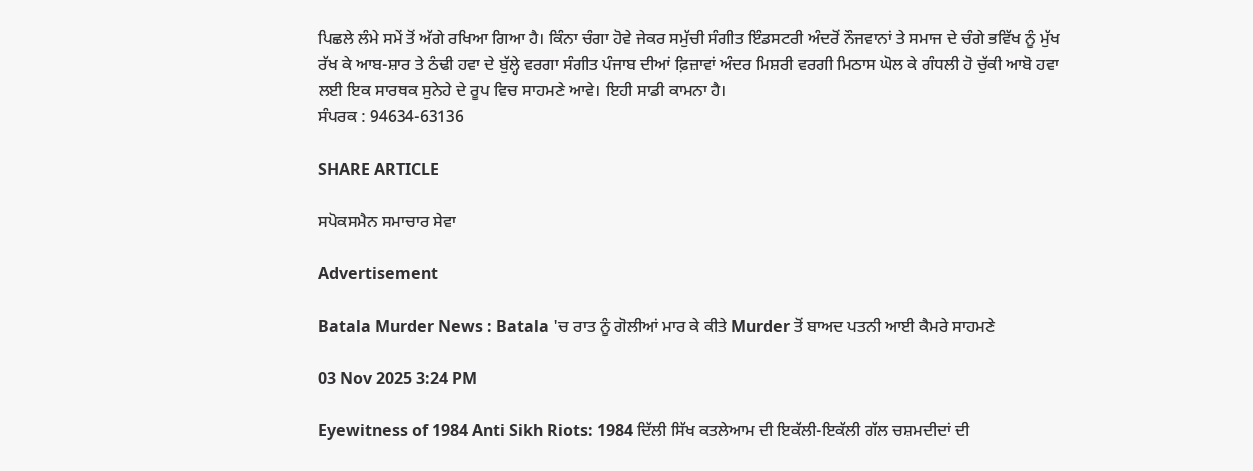ਪਿਛਲੇ ਲੰਮੇ ਸਮੇਂ ਤੋਂ ਅੱਗੇ ਰਖਿਆ ਗਿਆ ਹੈ। ਕਿੰਨਾ ਚੰਗਾ ਹੋਵੇ ਜੇਕਰ ਸਮੁੱਚੀ ਸੰਗੀਤ ਇੰਡਸਟਰੀ ਅੰਦਰੋਂ ਨੌਜਵਾਨਾਂ ਤੇ ਸਮਾਜ ਦੇ ਚੰਗੇ ਭਵਿੱਖ ਨੂੰ ਮੁੱਖ ਰੱਖ ਕੇ ਆਬ-ਸ਼ਾਰ ਤੇ ਠੰਢੀ ਹਵਾ ਦੇ ਬੁੱਲ੍ਹੇ ਵਰਗਾ ਸੰਗੀਤ ਪੰਜਾਬ ਦੀਆਂ ਫ਼ਿਜ਼ਾਵਾਂ ਅੰਦਰ ਮਿਸ਼ਰੀ ਵਰਗੀ ਮਿਠਾਸ ਘੋਲ ਕੇ ਗੰਧਲੀ ਹੋ ਚੁੱਕੀ ਆਬੋ ਹਵਾ ਲਈ ਇਕ ਸਾਰਥਕ ਸੁਨੇਹੇ ਦੇ ਰੂਪ ਵਿਚ ਸਾਹਮਣੇ ਆਵੇ। ਇਹੀ ਸਾਡੀ ਕਾਮਨਾ ਹੈ।
ਸੰਪਰਕ : 94634-63136

SHARE ARTICLE

ਸਪੋਕਸਮੈਨ ਸਮਾਚਾਰ ਸੇਵਾ

Advertisement

Batala Murder News : Batala 'ਚ ਰਾਤ ਨੂੰ ਗੋਲੀਆਂ ਮਾਰ ਕੇ ਕੀਤੇ Murder ਤੋਂ ਬਾਅਦ ਪਤਨੀ ਆਈ ਕੈਮਰੇ ਸਾਹਮਣੇ

03 Nov 2025 3:24 PM

Eyewitness of 1984 Anti Sikh Riots: 1984 ਦਿੱਲੀ ਸਿੱਖ ਕਤਲੇਆਮ ਦੀ ਇਕੱਲੀ-ਇਕੱਲੀ ਗੱਲ ਚਸ਼ਮਦੀਦਾਂ ਦੀ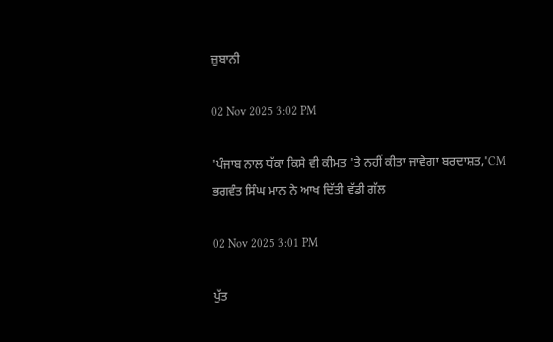ਜ਼ੁਬਾਨੀ

02 Nov 2025 3:02 PM

'ਪੰਜਾਬ ਨਾਲ ਧੱਕਾ ਕਿਸੇ ਵੀ ਕੀਮਤ 'ਤੇ ਨਹੀਂ ਕੀਤਾ ਜਾਵੇਗਾ ਬਰਦਾਸ਼ਤ,'CM ਭਗਵੰਤ ਸਿੰਘ ਮਾਨ ਨੇ ਆਖ ਦਿੱਤੀ ਵੱਡੀ ਗੱਲ

02 Nov 2025 3:01 PM

ਪੁੱਤ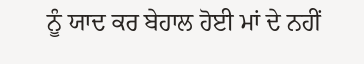ਨੂੰ ਯਾਦ ਕਰ ਬੇਹਾਲ ਹੋਈ ਮਾਂ ਦੇ ਨਹੀਂ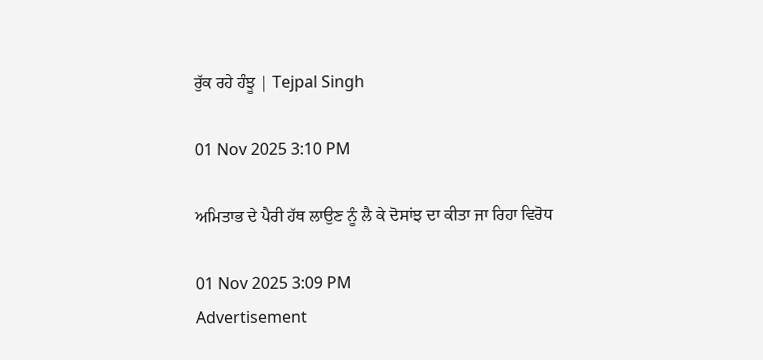ਰੁੱਕ ਰਹੇ ਹੰਝੂ | Tejpal Singh

01 Nov 2025 3:10 PM

ਅਮਿਤਾਭ ਦੇ ਪੈਰੀ ਹੱਥ ਲਾਉਣ ਨੂੰ ਲੈ ਕੇ ਦੋਸਾਂਝ ਦਾ ਕੀਤਾ ਜਾ ਰਿਹਾ ਵਿਰੋਧ

01 Nov 2025 3:09 PM
Advertisement